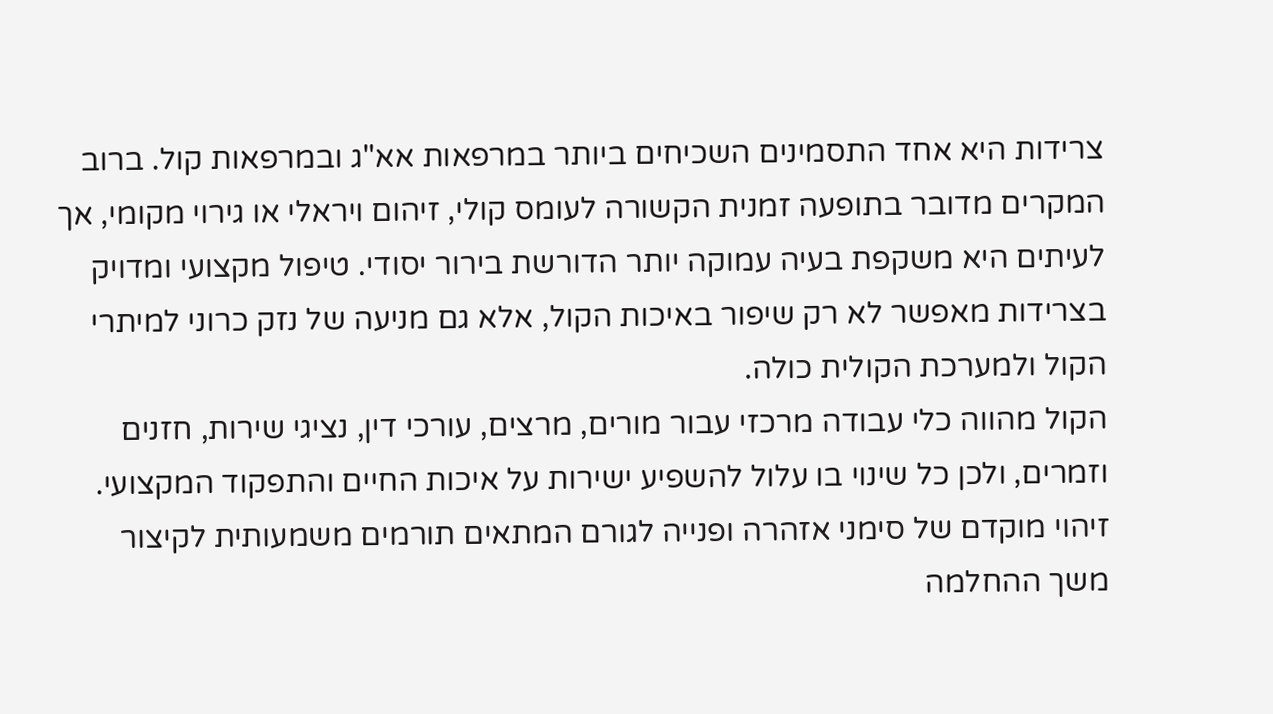צרידות היא אחד התסמינים השכיחים ביותר במרפאות אא"ג ובמרפאות קול. ברוב המקרים מדובר בתופעה זמנית הקשורה לעומס קולי, זיהום ויראלי או גירוי מקומי, אך לעיתים היא משקפת בעיה עמוקה יותר הדורשת בירור יסודי. טיפול מקצועי ומדויק בצרידות מאפשר לא רק שיפור באיכות הקול, אלא גם מניעה של נזק כרוני למיתרי הקול ולמערכת הקולית כולה.
הקול מהווה כלי עבודה מרכזי עבור מורים, מרצים, עורכי דין, נציגי שירות, חזנים וזמרים, ולכן כל שינוי בו עלול להשפיע ישירות על איכות החיים והתפקוד המקצועי. זיהוי מוקדם של סימני אזהרה ופנייה לגורם המתאים תורמים משמעותית לקיצור משך ההחלמה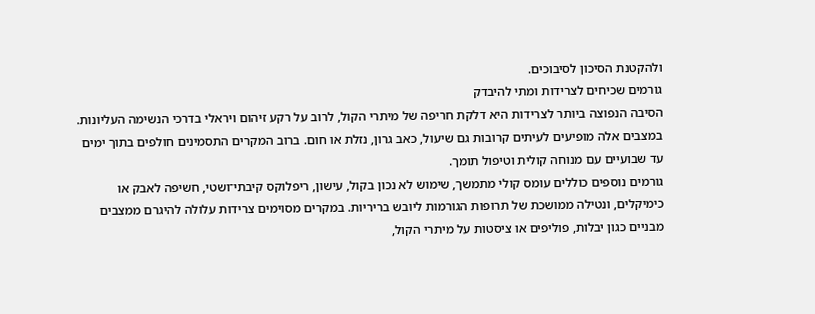ולהקטנת הסיכון לסיבוכים.
גורמים שכיחים לצרידות ומתי להיבדק
הסיבה הנפוצה ביותר לצרידות היא דלקת חריפה של מיתרי הקול, לרוב על רקע זיהום ויראלי בדרכי הנשימה העליונות. במצבים אלה מופיעים לעיתים קרובות גם שיעול, כאב גרון, נזלת או חום. ברוב המקרים התסמינים חולפים בתוך ימים עד שבועיים עם מנוחה קולית וטיפול תומך.
גורמים נוספים כוללים עומס קולי מתמשך, שימוש לא נכון בקול, עישון, ריפלוקס קיבתי־ושטי, חשיפה לאבק או כימיקלים, ונטילה ממושכת של תרופות הגורמות ליובש בריריות. במקרים מסוימים צרידות עלולה להיגרם ממצבים מבניים כגון יבלות, פוליפים או ציסטות על מיתרי הקול,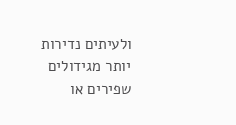ולעיתים נדירות יותר מגידולים שפירים או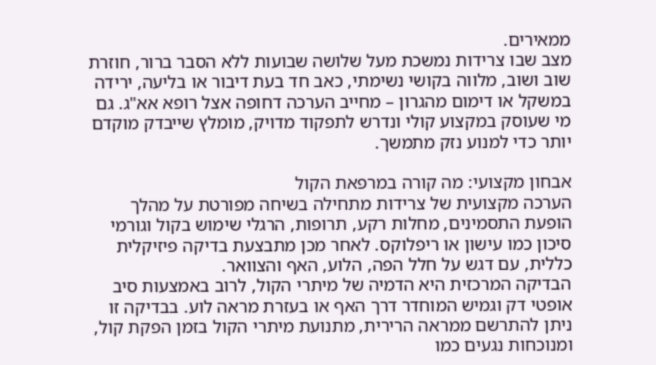ממאירים.
מצב שבו צרידות נמשכת מעל שלושה שבועות ללא הסבר ברור, חוזרת שוב ושוב, מלווה בקושי נשימתי, כאב חד בעת דיבור או בליעה, ירידה במשקל או דימום מהגרון – מחייב הערכה דחופה אצל רופא אא"ג. גם מי שעוסק במקצוע קולי ונדרש לתפקוד מדויק, מומלץ שייבדק מוקדם יותר כדי למנוע נזק מתמשך.

אבחון מקצועי: מה קורה במרפאת הקול
הערכה מקצועית של צרידות מתחילה בשיחה מפורטת על מהלך הופעת התסמינים, מחלות רקע, תרופות, הרגלי שימוש בקול וגורמי סיכון כמו עישון או ריפלוקס. לאחר מכן מתבצעת בדיקה פיזיקלית כללית, עם דגש על חלל הפה, הלוע, האף והצוואר.
הבדיקה המרכזית היא הדמיה של מיתרי הקול, לרוב באמצעות סיב אופטי דק וגמיש המוחדר דרך האף או בעזרת מראה לוע. בבדיקה זו ניתן להתרשם ממראה הרירית, מתנועת מיתרי הקול בזמן הפקת קול, ומנוכחות נגעים כמו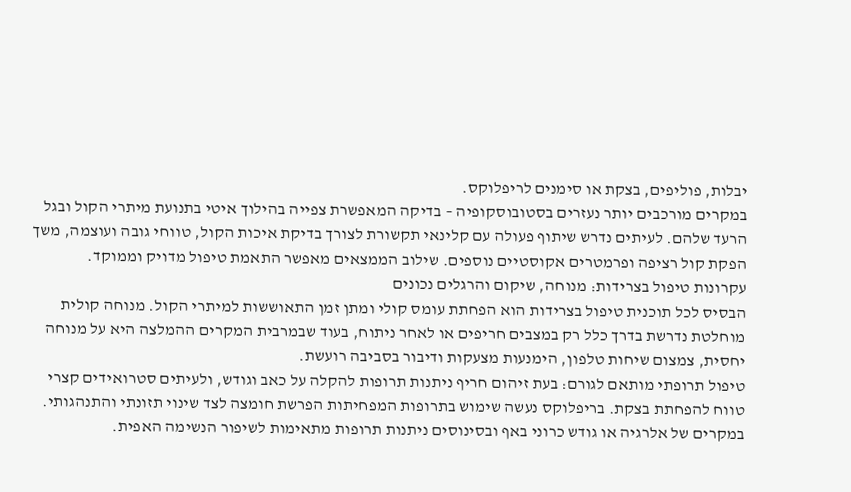יבלות, פוליפים, בצקת או סימנים לריפלוקס.
במקרים מורכבים יותר נעזרים בסטובוסקופיה – בדיקה המאפשרת צפייה בהילוך איטי בתנועת מיתרי הקול ובגל הרעד שלהם. לעיתים נדרש שיתוף פעולה עם קלינאי תקשורת לצורך בדיקת איכות הקול, טווחי גובה ועוצמה, משך הפקת קול רציפה ופרמטרים אקוסטיים נוספים. שילוב הממצאים מאפשר התאמת טיפול מדויק וממוקד.
עקרונות טיפול בצרידות: מנוחה, שיקום והרגלים נכונים
הבסיס לכל תוכנית טיפול בצרידות הוא הפחתת עומס קולי ומתן זמן התאוששות למיתרי הקול. מנוחה קולית מוחלטת נדרשת בדרך כלל רק במצבים חריפים או לאחר ניתוח, בעוד שבמרבית המקרים ההמלצה היא על מנוחה יחסית, צמצום שיחות טלפון, הימנעות מצעקות ודיבור בסביבה רועשת.
טיפול תרופתי מותאם לגורם: בעת זיהום חריף ניתנות תרופות להקלה על כאב וגודש, ולעיתים סטרואידים קצרי טווח להפחתת בצקת. בריפלוקס נעשה שימוש בתרופות המפחיתות הפרשת חומצה לצד שינוי תזונתי והתנהגותי. במקרים של אלרגיה או גודש כרוני באף ובסינוסים ניתנות תרופות מתאימות לשיפור הנשימה האפית.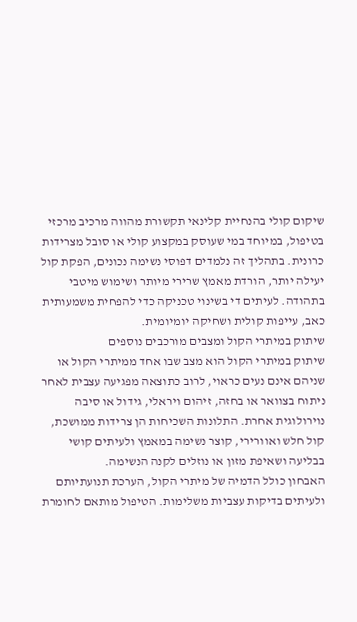שיקום קולי בהנחיית קלינאי תקשורת מהווה מרכיב מרכזי בטיפול, במיוחד במי שעוסק במקצוע קולי או סובל מצרידות כרונית. בתהליך זה נלמדים דפוסי נשימה נכונים, הפקת קול יעילה יותר, הורדת מאמץ שרירי מיותר ושימוש מיטבי בתהודה. לעיתים די בשינוי טכניקה כדי להפחית משמעותית כאב, עייפות קולית ושחיקה יומיומית.
שיתוק במיתרי הקול ומצבים מורכבים נוספים
שיתוק במיתרי הקול הוא מצב שבו אחד ממיתרי הקול או שניהם אינם נעים כראוי, לרוב כתוצאה מפגיעה עצבית לאחר ניתוח בצוואר או בחזה, זיהום ויראלי, גידול או סיבה נוירולוגית אחרת. התלונות השכיחות הן צרידות ממושכת, קול חלש ואוורירי, קוצר נשימה במאמץ ולעיתים קושי בבליעה ושאיפת מזון או נוזלים לקנה הנשימה.
האבחון כולל הדמיה של מיתרי הקול, הערכת תנועתיותם ולעיתים בדיקות עצביות משלימות. הטיפול מותאם לחומרת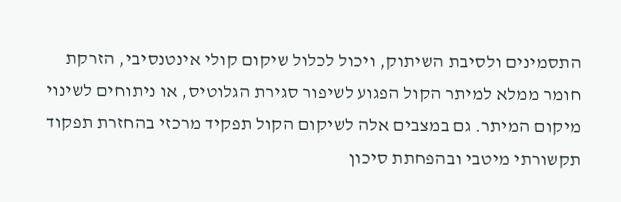התסמינים ולסיבת השיתוק, ויכול לכלול שיקום קולי אינטנסיבי, הזרקת חומר ממלא למיתר הקול הפגוע לשיפור סגירת הגלוטיס, או ניתוחים לשינוי מיקום המיתר. גם במצבים אלה לשיקום הקול תפקיד מרכזי בהחזרת תפקוד תקשורתי מיטבי ובהפחתת סיכון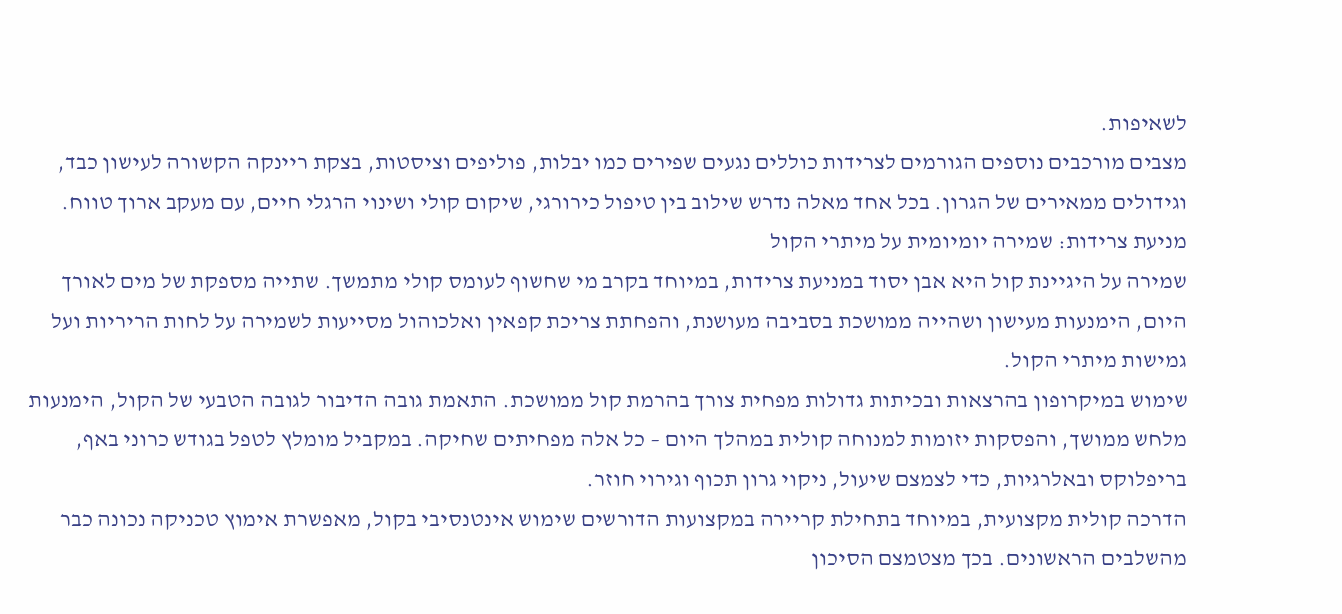לשאיפות.
מצבים מורכבים נוספים הגורמים לצרידות כוללים נגעים שפירים כמו יבלות, פוליפים וציסטות, בצקת ריינקה הקשורה לעישון כבד, וגידולים ממאירים של הגרון. בכל אחד מאלה נדרש שילוב בין טיפול כירורגי, שיקום קולי ושינוי הרגלי חיים, עם מעקב ארוך טווח.
מניעת צרידות: שמירה יומיומית על מיתרי הקול
שמירה על היגיינת קול היא אבן יסוד במניעת צרידות, במיוחד בקרב מי שחשוף לעומס קולי מתמשך. שתייה מספקת של מים לאורך היום, הימנעות מעישון ושהייה ממושכת בסביבה מעושנת, והפחתת צריכת קפאין ואלכוהול מסייעות לשמירה על לחות הריריות ועל גמישות מיתרי הקול.
שימוש במיקרופון בהרצאות ובכיתות גדולות מפחית צורך בהרמת קול ממושכת. התאמת גובה הדיבור לגובה הטבעי של הקול, הימנעות מלחש ממושך, והפסקות יזומות למנוחה קולית במהלך היום – כל אלה מפחיתים שחיקה. במקביל מומלץ לטפל בגודש כרוני באף, בריפלוקס ובאלרגיות, כדי לצמצם שיעול, ניקוי גרון תכוף וגירוי חוזר.
הדרכה קולית מקצועית, במיוחד בתחילת קריירה במקצועות הדורשים שימוש אינטנסיבי בקול, מאפשרת אימוץ טכניקה נכונה כבר מהשלבים הראשונים. בכך מצטמצם הסיכון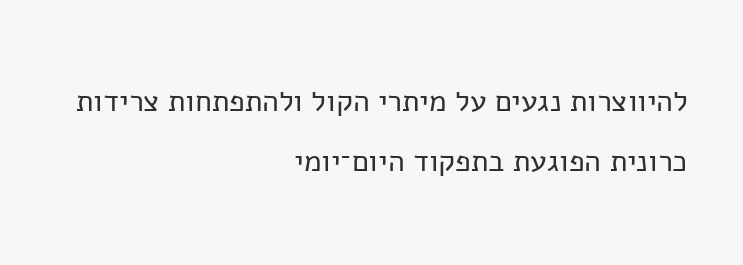להיווצרות נגעים על מיתרי הקול ולהתפתחות צרידות כרונית הפוגעת בתפקוד היום־יומי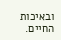ובאיכות החיים.